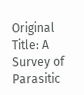Original Title: A Survey of Parasitic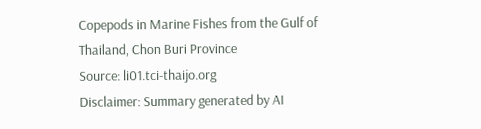Copepods in Marine Fishes from the Gulf of Thailand, Chon Buri Province
Source: li01.tci-thaijo.org
Disclaimer: Summary generated by AI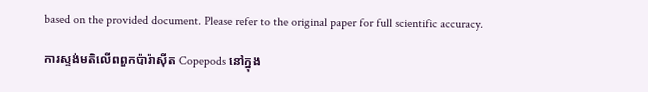based on the provided document. Please refer to the original paper for full scientific accuracy.

ការស្ទង់មតិលើពពួកប៉ារ៉ាស៊ីត Copepods នៅក្នុង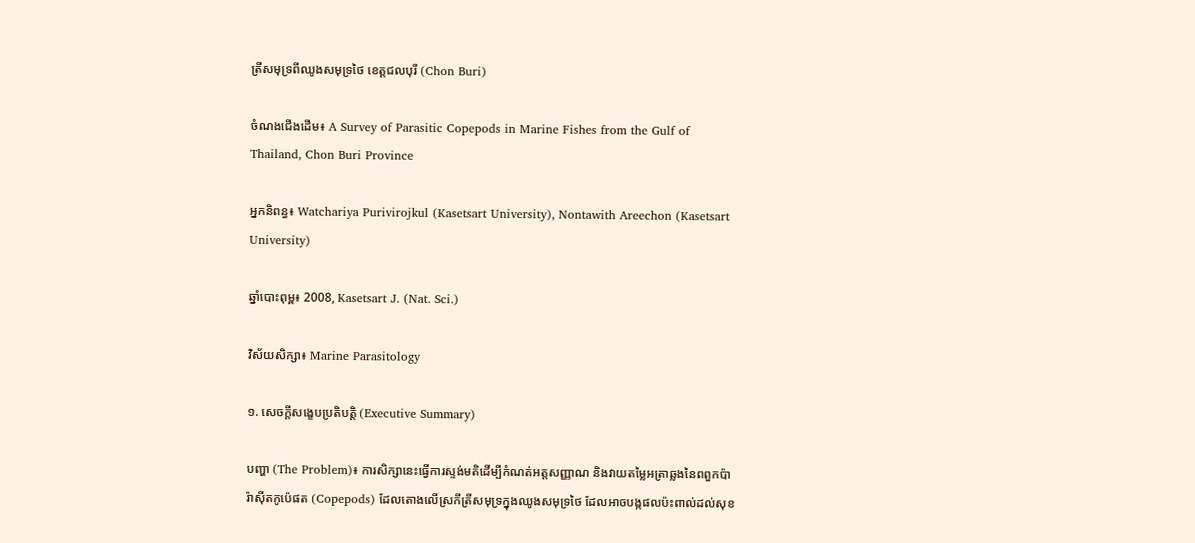ត្រីសមុទ្រពីឈូងសមុទ្រថៃ ខេត្តជលបុរី (Chon Buri)

ចំណងជើងដើម៖ A Survey of Parasitic Copepods in Marine Fishes from the Gulf of Thailand, Chon Buri Province

អ្នកនិពន្ធ៖ Watchariya Purivirojkul (Kasetsart University), Nontawith Areechon (Kasetsart University)

ឆ្នាំបោះពុម្ព៖ 2008, Kasetsart J. (Nat. Sci.)

វិស័យសិក្សា៖ Marine Parasitology

១. សេចក្តីសង្ខេបប្រតិបត្តិ (Executive Summary)

បញ្ហា (The Problem)៖ ការសិក្សានេះធ្វើការស្ទង់មតិដើម្បីកំណត់អត្តសញ្ញាណ និងវាយតម្លៃអត្រាឆ្លងនៃពពួកប៉ារ៉ាស៊ីតកូប៉េផត (Copepods) ដែលតោងលើស្រកីត្រីសមុទ្រក្នុងឈូងសមុទ្រថៃ ដែលអាចបង្កផលប៉ះពាល់ដល់សុខ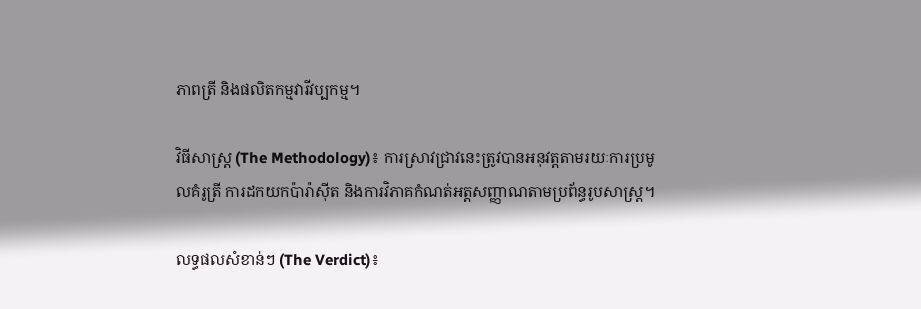ភាពត្រី និងផលិតកម្មវារីវប្បកម្ម។

វិធីសាស្ត្រ (The Methodology)៖ ការស្រាវជ្រាវនេះត្រូវបានអនុវត្តតាមរយៈការប្រមូលគំរូត្រី ការដកយកប៉ារ៉ាស៊ីត និងការវិភាគកំណត់អត្តសញ្ញាណតាមប្រព័ន្ធរូបសាស្ត្រ។

លទ្ធផលសំខាន់ៗ (The Verdict)៖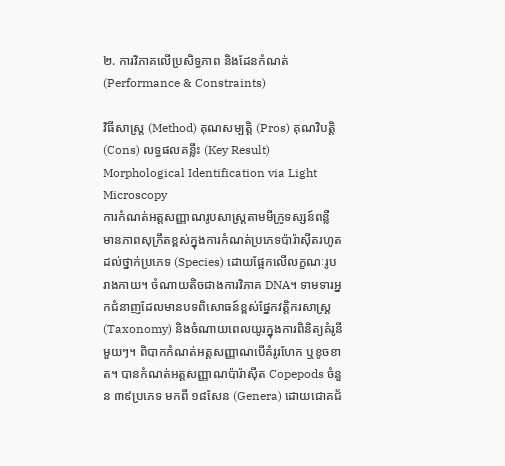២. ការវិភាគលើប្រសិទ្ធភាព និងដែនកំណត់ (Performance & Constraints)

វិធីសាស្ត្រ (Method) គុណសម្បត្តិ (Pros) គុណវិបត្តិ (Cons) លទ្ធផលគន្លឹះ (Key Result)
Morphological Identification via Light Microscopy
ការកំណត់អត្តសញ្ញាណរូបសាស្ត្រតាមមីក្រូទស្សន៍ពន្លឺ
មានភាពសុក្រឹតខ្ពស់ក្នុងការកំណត់ប្រភេទប៉ារ៉ាស៊ីតរហូតដល់ថ្នាក់ប្រភេទ (Species) ដោយផ្អែកលើលក្ខណៈរូបរាងកាយ។ ចំណាយតិចជាងការវិភាគ DNA។ ទាមទារអ្នកជំនាញដែលមានបទពិសោធន៍ខ្ពស់ផ្នែកវត្តិករសាស្ត្រ (Taxonomy) និងចំណាយពេលយូរក្នុងការពិនិត្យគំរូនីមួយៗ។ ពិបាកកំណត់អត្តសញ្ញាណបើគំរូរហែក ឬខូចខាត។ បានកំណត់អត្តសញ្ញាណប៉ារ៉ាស៊ីត Copepods ចំនួន ៣៩ប្រភេទ មកពី ១៨សែន (Genera) ដោយជោគជ័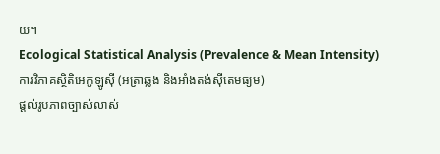យ។
Ecological Statistical Analysis (Prevalence & Mean Intensity)
ការវិភាគស្ថិតិអេកូឡូស៊ី (អត្រាឆ្លង និងអាំងតង់ស៊ីតេមធ្យម)
ផ្តល់រូបភាពច្បាស់លាស់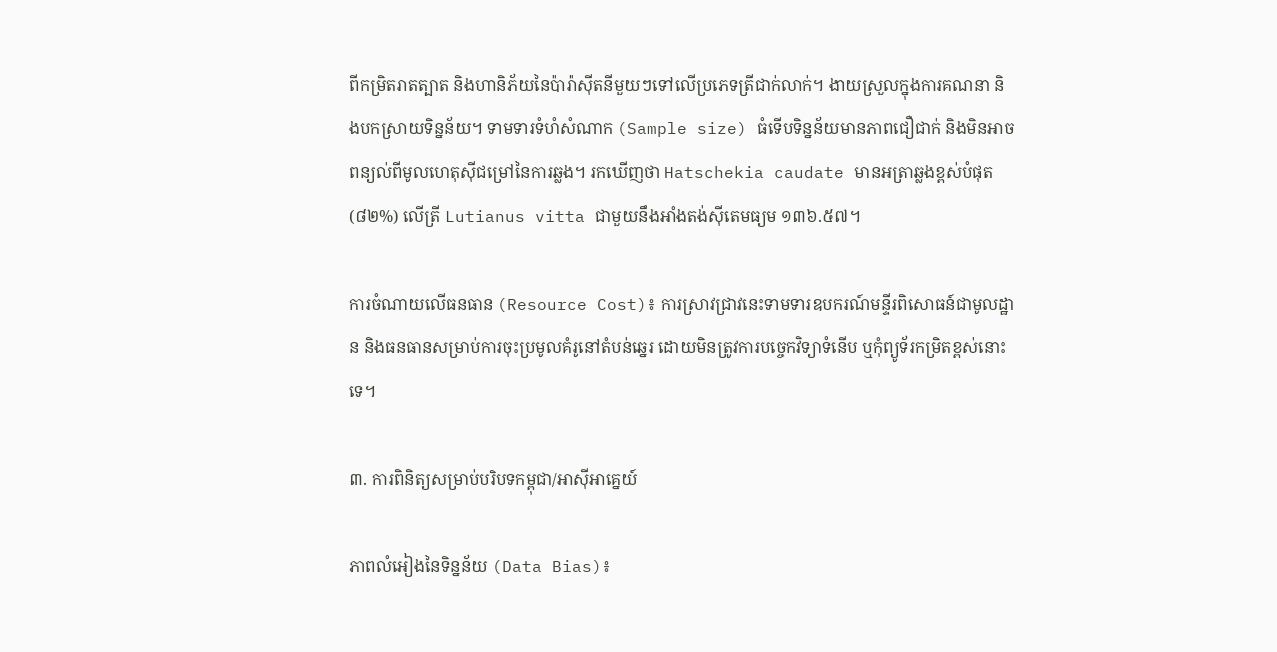ពីកម្រិតរាតត្បាត និងហានិភ័យនៃប៉ារ៉ាស៊ីតនីមួយៗទៅលើប្រភេទត្រីជាក់លាក់។ ងាយស្រួលក្នុងការគណនា និងបកស្រាយទិន្នន័យ។ ទាមទារទំហំសំណាក (Sample size) ធំទើបទិន្នន័យមានភាពជឿជាក់ និងមិនអាចពន្យល់ពីមូលហេតុស៊ីជម្រៅនៃការឆ្លង។ រកឃើញថា Hatschekia caudate មានអត្រាឆ្លងខ្ពស់បំផុត (៨២%) លើត្រី Lutianus vitta ជាមួយនឹងអាំងតង់ស៊ីតេមធ្យម ១៣៦.៥៧។

ការចំណាយលើធនធាន (Resource Cost)៖ ការស្រាវជ្រាវនេះទាមទារឧបករណ៍មន្ទីរពិសោធន៍ជាមូលដ្ឋាន និងធនធានសម្រាប់ការចុះប្រមូលគំរូនៅតំបន់ឆ្នេរ ដោយមិនត្រូវការបច្ចេកវិទ្យាទំនើប ឬកុំព្យូទ័រកម្រិតខ្ពស់នោះទេ។

៣. ការពិនិត្យសម្រាប់បរិបទកម្ពុជា/អាស៊ីអាគ្នេយ៍

ភាពលំអៀងនៃទិន្នន័យ (Data Bias)៖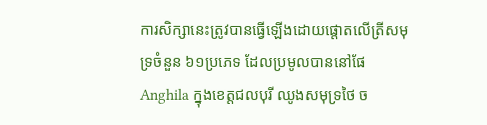ការសិក្សានេះត្រូវបានធ្វើឡើងដោយផ្តោតលើត្រីសមុទ្រចំនួន ៦១ប្រភេទ ដែលប្រមូលបាននៅផែ Anghila ក្នុងខេត្តជលបុរី ឈូងសមុទ្រថៃ ច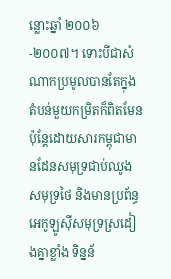ន្លោះឆ្នាំ ២០០៦-២០០៧។ ទោះបីជាសំណាកប្រមូលបានតែក្នុងតំបន់មួយកម្រិតក៏ពិតមែន ប៉ុន្តែដោយសារកម្ពុជាមានដែនសមុទ្រជាប់ឈូងសមុទ្រថៃ និងមានប្រព័ន្ធអេកូឡូស៊ីសមុទ្រស្រដៀងគ្នាខ្លាំង ទិន្នន័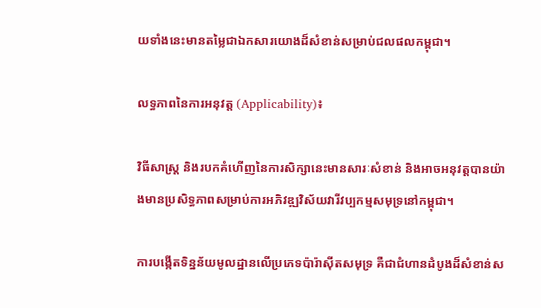យទាំងនេះមានតម្លៃជាឯកសារយោងដ៏សំខាន់សម្រាប់ជលផលកម្ពុជា។

លទ្ធភាពនៃការអនុវត្ត (Applicability)៖

វិធីសាស្ត្រ និងរបកគំហើញនៃការសិក្សានេះមានសារៈសំខាន់ និងអាចអនុវត្តបានយ៉ាងមានប្រសិទ្ធភាពសម្រាប់ការអភិវឌ្ឍវិស័យវារីវប្បកម្មសមុទ្រនៅកម្ពុជា។

ការបង្កើតទិន្នន័យមូលដ្ឋានលើប្រភេទប៉ារ៉ាស៊ីតសមុទ្រ គឺជាជំហានដំបូងដ៏សំខាន់ស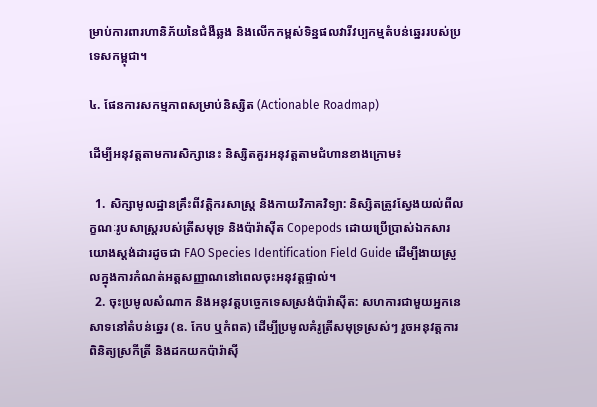ម្រាប់ការពារហានិភ័យនៃជំងឺឆ្លង និងលើកកម្ពស់ទិន្នផលវារីវប្បកម្មតំបន់ឆ្នេររបស់ប្រទេសកម្ពុជា។

៤. ផែនការសកម្មភាពសម្រាប់និស្សិត (Actionable Roadmap)

ដើម្បីអនុវត្តតាមការសិក្សានេះ និស្សិតគួរអនុវត្តតាមជំហានខាងក្រោម៖

  1. សិក្សាមូលដ្ឋានគ្រឹះពីវត្តិករសាស្ត្រ និងកាយវិភាគវិទ្យា: និស្សិតត្រូវស្វែងយល់ពីលក្ខណៈរូបសាស្ត្ររបស់ត្រីសមុទ្រ និងប៉ារ៉ាស៊ីត Copepods ដោយប្រើប្រាស់ឯកសារយោងស្តង់ដារដូចជា FAO Species Identification Field Guide ដើម្បីងាយស្រួលក្នុងការកំណត់អត្តសញ្ញាណនៅពេលចុះអនុវត្តផ្ទាល់។
  2. ចុះប្រមូលសំណាក និងអនុវត្តបច្ចេកទេសស្រង់ប៉ារ៉ាស៊ីត: សហការជាមួយអ្នកនេសាទនៅតំបន់ឆ្នេរ (ឧ. កែប ឬកំពត) ដើម្បីប្រមូលគំរូត្រីសមុទ្រស្រស់ៗ រួចអនុវត្តការពិនិត្យស្រកីត្រី និងដកយកប៉ារ៉ាស៊ី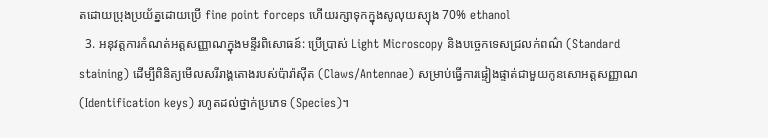តដោយប្រុងប្រយ័ត្នដោយប្រើ fine point forceps ហើយរក្សាទុកក្នុងសូលុយស្យុង 70% ethanol
  3. អនុវត្តការកំណត់អត្តសញ្ញាណក្នុងមន្ទីរពិសោធន៍: ប្រើប្រាស់ Light Microscopy និងបច្ចេកទេសជ្រលក់ពណ៌ (Standard staining) ដើម្បីពិនិត្យមើលសរីរាង្គតោងរបស់ប៉ារ៉ាស៊ីត (Claws/Antennae) សម្រាប់ធ្វើការផ្ទៀងផ្ទាត់ជាមួយកូនសោអត្តសញ្ញាណ (Identification keys) រហូតដល់ថ្នាក់ប្រភេទ (Species)។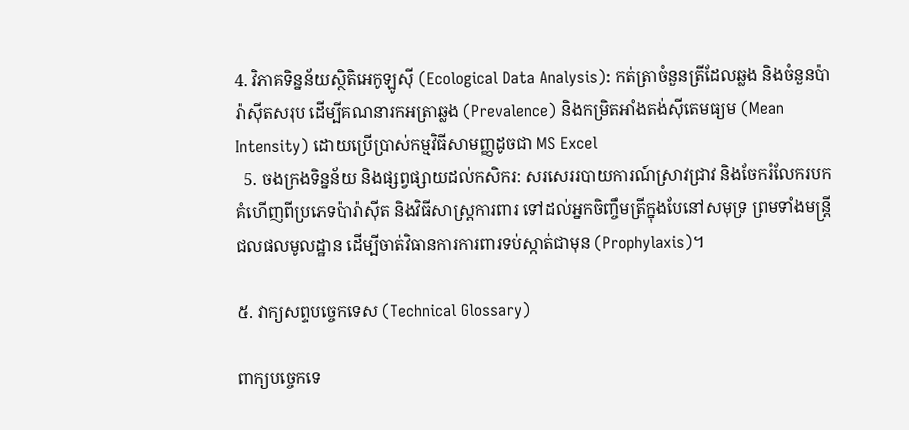4. វិភាគទិន្នន័យស្ថិតិអេកូឡូស៊ី (Ecological Data Analysis): កត់ត្រាចំនួនត្រីដែលឆ្លង និងចំនួនប៉ារ៉ាស៊ីតសរុប ដើម្បីគណនារកអត្រាឆ្លង (Prevalence) និងកម្រិតអាំងតង់ស៊ីតេមធ្យម (Mean Intensity) ដោយប្រើប្រាស់កម្មវិធីសាមញ្ញដូចជា MS Excel
  5. ចងក្រងទិន្នន័យ និងផ្សព្វផ្សាយដល់កសិករ: សរសេររបាយការណ៍ស្រាវជ្រាវ និងចែករំលែករបកគំហើញពីប្រភេទប៉ារ៉ាស៊ីត និងវិធីសាស្ត្រការពារ ទៅដល់អ្នកចិញ្ចឹមត្រីក្នុងបែនៅសមុទ្រ ព្រមទាំងមន្ត្រីជលផលមូលដ្ឋាន ដើម្បីចាត់វិធានការការពារទប់ស្កាត់ជាមុន (Prophylaxis)។

៥. វាក្យសព្ទបច្ចេកទេស (Technical Glossary)

ពាក្យបច្ចេកទេ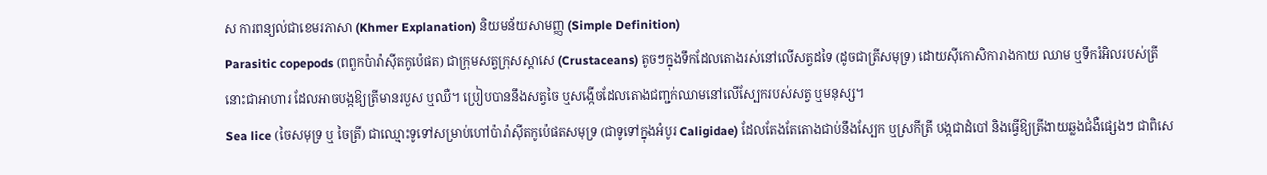ស ការពន្យល់ជាខេមរភាសា (Khmer Explanation) និយមន័យសាមញ្ញ (Simple Definition)
Parasitic copepods (ពពួកប៉ារ៉ាស៊ីតកូប៉េផត) ជាក្រុមសត្វក្រុសស្តាសេ (Crustaceans) តូចៗក្នុងទឹកដែលតោងរស់នៅលើសត្វដទៃ (ដូចជាត្រីសមុទ្រ) ដោយស៊ីកោសិការាងកាយ ឈាម ឬទឹករំអិលរបស់ត្រីនោះជាអាហារ ដែលអាចបង្កឱ្យត្រីមានរបួស ឬឈឺ។ ប្រៀបបាននឹងសត្វចៃ ឬសង្កើចដែលតោងជញ្ជក់ឈាមនៅលើស្បែករបស់សត្វ ឬមនុស្ស។
Sea lice (ចៃសមុទ្រ ឬ ចៃត្រី) ជាឈ្មោះទូទៅសម្រាប់ហៅប៉ារ៉ាស៊ីតកូប៉េផតសមុទ្រ (ជាទូទៅក្នុងអំបូរ Caligidae) ដែលតែងតែតោងជាប់នឹងស្បែក ឬស្រកីត្រី បង្កជាដំបៅ និងធ្វើឱ្យត្រីងាយឆ្លងជំងឺផ្សេងៗ ជាពិសេ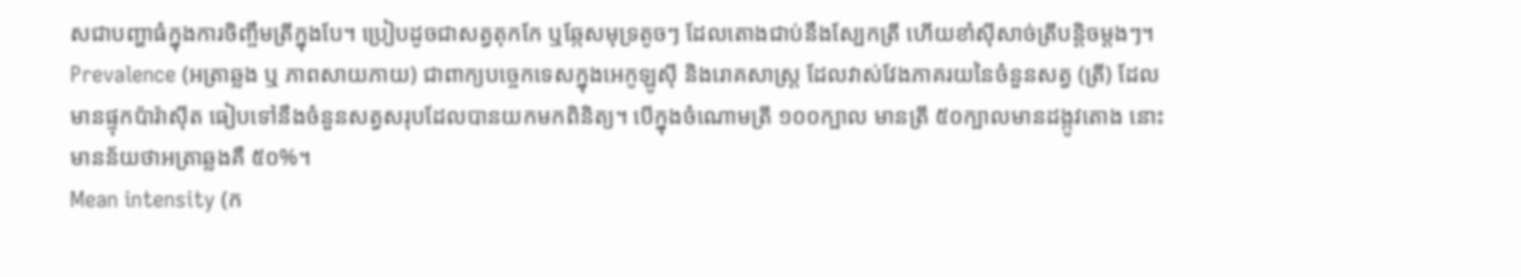សជាបញ្ហាធំក្នុងការចិញ្ចឹមត្រីក្នុងបែ។ ប្រៀបដូចជាសត្វតុកកែ ឬឆ្កែសមុទ្រតូចៗ ដែលតោងជាប់នឹងស្បែកត្រី ហើយខាំស៊ីសាច់ត្រីបន្តិចម្តងៗ។
Prevalence (អត្រាឆ្លង ឬ ភាពសាយភាយ) ជាពាក្យបច្ចេកទេសក្នុងអេកូឡូស៊ី និងរោគសាស្ត្រ ដែលវាស់វែងភាគរយនៃចំនួនសត្វ (ត្រី) ដែលមានផ្ទុកប៉ារ៉ាស៊ីត ធៀបទៅនឹងចំនួនសត្វសរុបដែលបានយកមកពិនិត្យ។ បើក្នុងចំណោមត្រី ១០០ក្បាល មានត្រី ៥០ក្បាលមានដង្កូវតោង នោះមានន័យថាអត្រាឆ្លងគឺ ៥០%។
Mean intensity (ក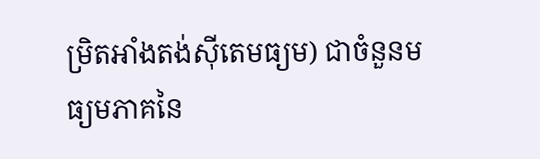ម្រិតអាំងតង់ស៊ីតេមធ្យម) ជាចំនួនមធ្យមភាគនៃ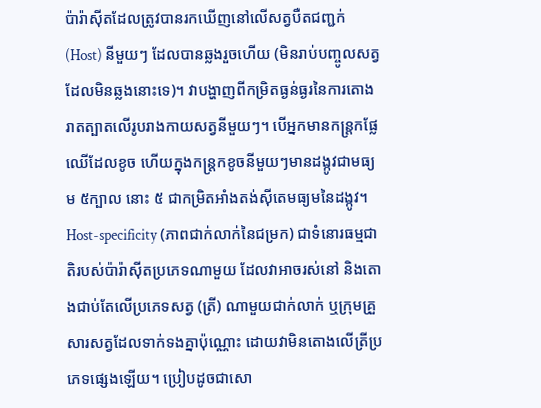ប៉ារ៉ាស៊ីតដែលត្រូវបានរកឃើញនៅលើសត្វបឺតជញ្ជក់ (Host) នីមួយៗ ដែលបានឆ្លងរួចហើយ (មិនរាប់បញ្ចូលសត្វដែលមិនឆ្លងនោះទេ)។ វាបង្ហាញពីកម្រិតធ្ងន់ធ្ងរនៃការតោងរាតត្បាតលើរូបរាងកាយសត្វនីមួយៗ។ បើអ្នកមានកន្ត្រកផ្លែឈើដែលខូច ហើយក្នុងកន្ត្រកខូចនីមួយៗមានដង្កូវជាមធ្យម ៥ក្បាល នោះ ៥ ជាកម្រិតអាំងតង់ស៊ីតេមធ្យមនៃដង្កូវ។
Host-specificity (ភាពជាក់លាក់នៃជម្រក) ជាទំនោរធម្មជាតិរបស់ប៉ារ៉ាស៊ីតប្រភេទណាមួយ ដែលវាអាចរស់នៅ និងតោងជាប់តែលើប្រភេទសត្វ (ត្រី) ណាមួយជាក់លាក់ ឬក្រុមគ្រួសារសត្វដែលទាក់ទងគ្នាប៉ុណ្ណោះ ដោយវាមិនតោងលើត្រីប្រភេទផ្សេងឡើយ។ ប្រៀបដូចជាសោ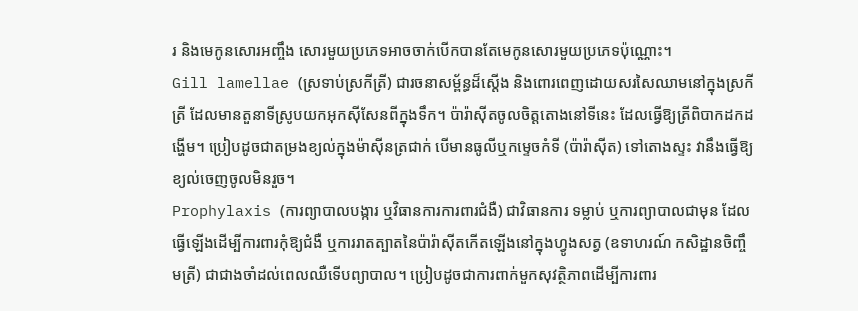រ និងមេកូនសោរអញ្ចឹង សោរមួយប្រភេទអាចចាក់បើកបានតែមេកូនសោរមួយប្រភេទប៉ុណ្ណោះ។
Gill lamellae (ស្រទាប់ស្រកីត្រី) ជារចនាសម្ព័ន្ធដ៏ស្តើង និងពោរពេញដោយសរសៃឈាមនៅក្នុងស្រកីត្រី ដែលមានតួនាទីស្រូបយកអុកស៊ីសែនពីក្នុងទឹក។ ប៉ារ៉ាស៊ីតចូលចិត្តតោងនៅទីនេះ ដែលធ្វើឱ្យត្រីពិបាកដកដង្ហើម។ ប្រៀបដូចជាតម្រងខ្យល់ក្នុងម៉ាស៊ីនត្រជាក់ បើមានធូលីឬកម្ទេចកំទី (ប៉ារ៉ាស៊ីត) ទៅតោងស្ទះ វានឹងធ្វើឱ្យខ្យល់ចេញចូលមិនរួច។
Prophylaxis (ការព្យាបាលបង្ការ ឬវិធានការការពារជំងឺ) ជាវិធានការ ទម្លាប់ ឬការព្យាបាលជាមុន ដែលធ្វើឡើងដើម្បីការពារកុំឱ្យជំងឺ ឬការរាតត្បាតនៃប៉ារ៉ាស៊ីតកើតឡើងនៅក្នុងហ្វូងសត្វ (ឧទាហរណ៍ កសិដ្ឋានចិញ្ចឹមត្រី) ជាជាងចាំដល់ពេលឈឺទើបព្យាបាល។ ប្រៀបដូចជាការពាក់មួកសុវត្ថិភាពដើម្បីការពារ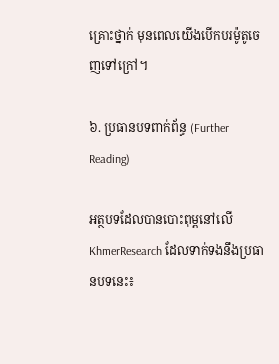គ្រោះថ្នាក់ មុនពេលយើងបើកបរម៉ូតូចេញទៅក្រៅ។

៦. ប្រធានបទពាក់ព័ន្ធ (Further Reading)

អត្ថបទដែលបានបោះពុម្ពនៅលើ KhmerResearch ដែលទាក់ទងនឹងប្រធានបទនេះ៖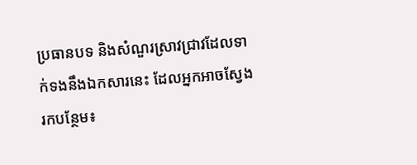ប្រធានបទ និងសំណួរស្រាវជ្រាវដែលទាក់ទងនឹងឯកសារនេះ ដែលអ្នកអាចស្វែងរកបន្ថែម៖